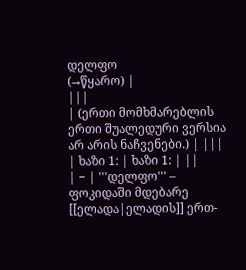დელფო
(→წყარო) |
|||
| (ერთი მომხმარებლის ერთი შუალედური ვერსია არ არის ნაჩვენები.) | |||
| ხაზი 1: | ხაზი 1: | ||
| − | '''დელფო''' – ფოკიდაში მდებარე [[ელადა|ელადის]] ერთ-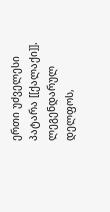ერთი უძველესი პატარა [[ქალაქი]]. ლეგენდარულ დელფოს,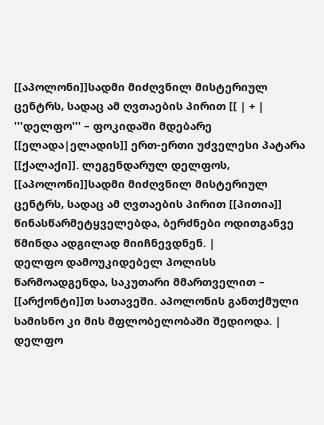[[აპოლონი]]სადმი მიძღვნილ მისტერიულ ცენტრს, სადაც ამ ღვთაების პირით [[ | + | '''დელფო''' – ფოკიდაში მდებარე [[ელადა|ელადის]] ერთ-ერთი უძველესი პატარა [[ქალაქი]]. ლეგენდარულ დელფოს, [[აპოლონი]]სადმი მიძღვნილ მისტერიულ ცენტრს, სადაც ამ ღვთაების პირით [[პითია]] წინასწარმეტყველებდა, ბერძნები ოდითგანვე წმინდა ადგილად მიიჩნევდნენ. |
დელფო დამოუკიდებელ პოლისს წარმოადგენდა, საკუთარი მმართველით – [[არქონტი]]თ სათავეში. აპოლონის განთქმული სამისნო კი მის მფლობელობაში შედიოდა. | დელფო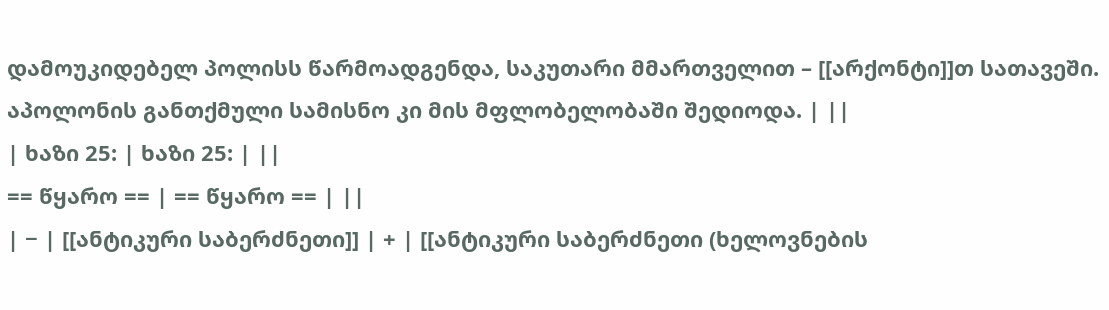დამოუკიდებელ პოლისს წარმოადგენდა, საკუთარი მმართველით – [[არქონტი]]თ სათავეში. აპოლონის განთქმული სამისნო კი მის მფლობელობაში შედიოდა. | ||
| ხაზი 25: | ხაზი 25: | ||
== წყარო == | == წყარო == | ||
| − | [[ანტიკური საბერძნეთი]] | + | [[ანტიკური საბერძნეთი (ხელოვნების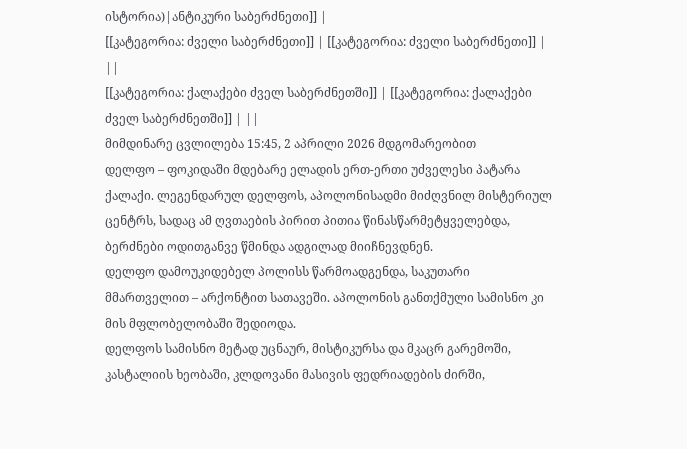ისტორია)|ანტიკური საბერძნეთი]] |
[[კატეგორია: ძველი საბერძნეთი]] | [[კატეგორია: ძველი საბერძნეთი]] | ||
[[კატეგორია: ქალაქები ძველ საბერძნეთში]] | [[კატეგორია: ქალაქები ძველ საბერძნეთში]] | ||
მიმდინარე ცვლილება 15:45, 2 აპრილი 2026 მდგომარეობით
დელფო – ფოკიდაში მდებარე ელადის ერთ-ერთი უძველესი პატარა ქალაქი. ლეგენდარულ დელფოს, აპოლონისადმი მიძღვნილ მისტერიულ ცენტრს, სადაც ამ ღვთაების პირით პითია წინასწარმეტყველებდა, ბერძნები ოდითგანვე წმინდა ადგილად მიიჩნევდნენ.
დელფო დამოუკიდებელ პოლისს წარმოადგენდა, საკუთარი მმართველით – არქონტით სათავეში. აპოლონის განთქმული სამისნო კი მის მფლობელობაში შედიოდა.
დელფოს სამისნო მეტად უცნაურ, მისტიკურსა და მკაცრ გარემოში, კასტალიის ხეობაში, კლდოვანი მასივის ფედრიადების ძირში,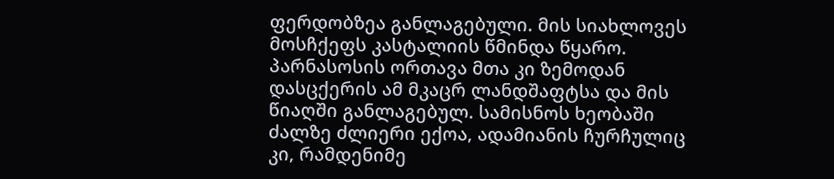ფერდობზეა განლაგებული. მის სიახლოვეს მოსჩქეფს კასტალიის წმინდა წყარო. პარნასოსის ორთავა მთა კი ზემოდან დასცქერის ამ მკაცრ ლანდშაფტსა და მის წიაღში განლაგებულ. სამისნოს ხეობაში ძალზე ძლიერი ექოა, ადამიანის ჩურჩულიც კი, რამდენიმე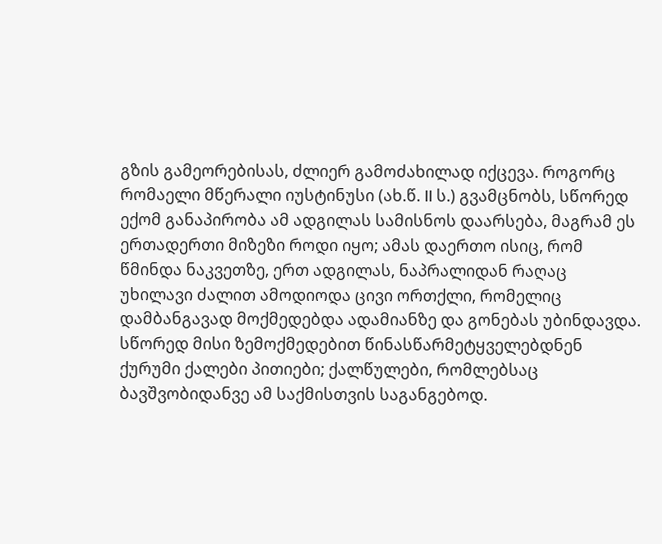გზის გამეორებისას, ძლიერ გამოძახილად იქცევა. როგორც რომაელი მწერალი იუსტინუსი (ახ.წ. II ს.) გვამცნობს, სწორედ ექომ განაპირობა ამ ადგილას სამისნოს დაარსება, მაგრამ ეს ერთადერთი მიზეზი როდი იყო; ამას დაერთო ისიც, რომ წმინდა ნაკვეთზე, ერთ ადგილას, ნაპრალიდან რაღაც უხილავი ძალით ამოდიოდა ცივი ორთქლი, რომელიც დამბანგავად მოქმედებდა ადამიანზე და გონებას უბინდავდა. სწორედ მისი ზემოქმედებით წინასწარმეტყველებდნენ ქურუმი ქალები პითიები; ქალწულები, რომლებსაც ბავშვობიდანვე ამ საქმისთვის საგანგებოდ.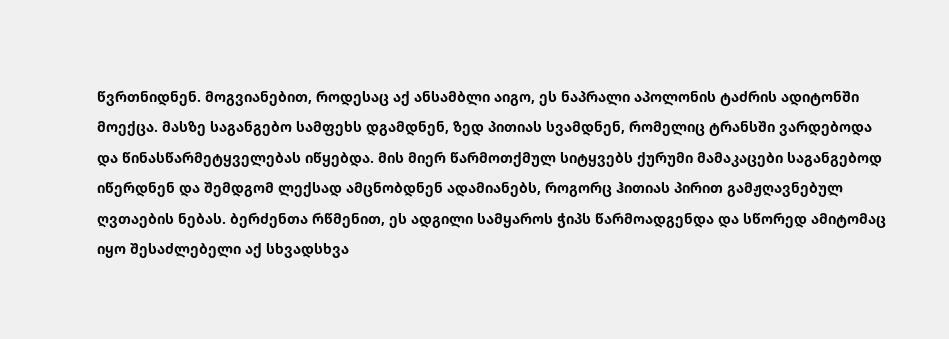წვრთნიდნენ. მოგვიანებით, როდესაც აქ ანსამბლი აიგო, ეს ნაპრალი აპოლონის ტაძრის ადიტონში მოექცა. მასზე საგანგებო სამფეხს დგამდნენ, ზედ პითიას სვამდნენ, რომელიც ტრანსში ვარდებოდა და წინასწარმეტყველებას იწყებდა. მის მიერ წარმოთქმულ სიტყვებს ქურუმი მამაკაცები საგანგებოდ იწერდნენ და შემდგომ ლექსად ამცნობდნენ ადამიანებს, როგორც ჰითიას პირით გამჟღავნებულ ღვთაების ნებას. ბერძენთა რწმენით, ეს ადგილი სამყაროს ჭიპს წარმოადგენდა და სწორედ ამიტომაც იყო შესაძლებელი აქ სხვადსხვა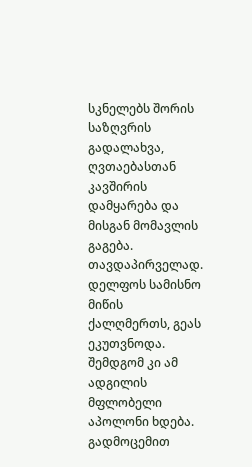სკნელებს შორის საზღვრის გადალახვა, ღვთაებასთან კავშირის დამყარება და მისგან მომავლის გაგება.
თავდაპირველად. დელფოს სამისნო მიწის ქალღმერთს, გეას ეკუთვნოდა. შემდგომ კი ამ ადგილის მფლობელი აპოლონი ხდება. გადმოცემით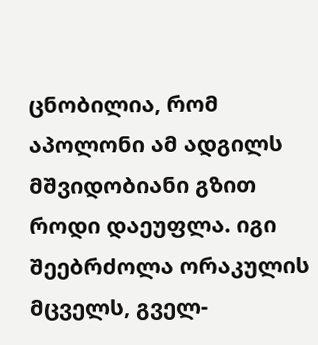ცნობილია, რომ აპოლონი ამ ადგილს მშვიდობიანი გზით როდი დაეუფლა. იგი შეებრძოლა ორაკულის მცველს, გველ-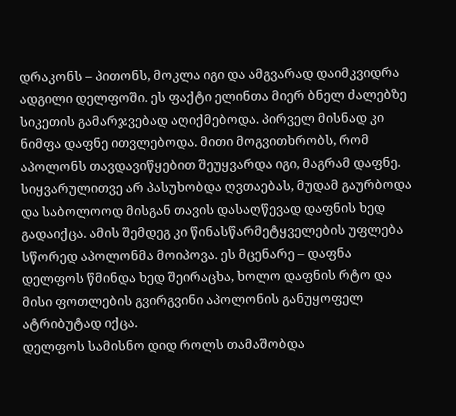დრაკონს – პითონს, მოკლა იგი და ამგვარად დაიმკვიდრა ადგილი დელფოში. ეს ფაქტი ელინთა მიერ ბნელ ძალებზე სიკეთის გამარჯვებად აღიქმებოდა. პირველ მისნად კი ნიმფა დაფნე ითვლებოდა. მითი მოგვითხრობს, რომ აპოლონს თავდავიწყებით შეუყვარდა იგი, მაგრამ დაფნე. სიყვარულითვე არ პასუხობდა ღვთაებას, მუდამ გაურბოდა და საბოლოოდ მისგან თავის დასაღწევად დაფნის ხედ გადაიქცა. ამის შემდეგ კი წინასწარმეტყველების უფლება სწორედ აპოლონმა მოიპოვა. ეს მცენარე – დაფნა დელფოს წმინდა ხედ შეირაცხა, ხოლო დაფნის რტო და მისი ფოთლების გვირგვინი აპოლონის განუყოფელ ატრიბუტად იქცა.
დელფოს სამისნო დიდ როლს თამაშობდა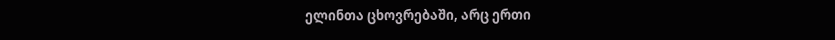ელინთა ცხოვრებაში, არც ერთი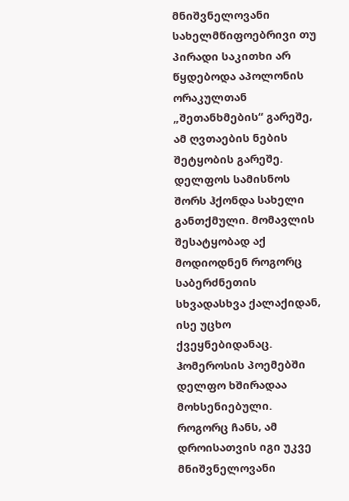მნიშვნელოვანი სახელმწიფოებრივი თუ პირადი საკითხი არ წყდებოდა აპოლონის ორაკულთან „შეთანხმების“ გარეშე, ამ ღვთაების ნების შეტყობის გარეშე. დელფოს სამისნოს შორს ჰქონდა სახელი განთქმული. მომავლის შესატყობად აქ მოდიოდნენ როგორც საბერძნეთის სხვადასხვა ქალაქიდან, ისე უცხო ქვეყნებიდანაც. ჰომეროსის პოემებში დელფო ხშირადაა მოხსენიებული. როგორც ჩანს, ამ დროისათვის იგი უკვე მნიშვნელოვანი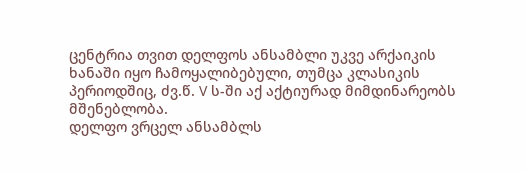ცენტრია თვით დელფოს ანსამბლი უკვე არქაიკის ხანაში იყო ჩამოყალიბებული, თუმცა კლასიკის პერიოდშიც, ძვ.წ. V ს-ში აქ აქტიურად მიმდინარეობს მშენებლობა.
დელფო ვრცელ ანსამბლს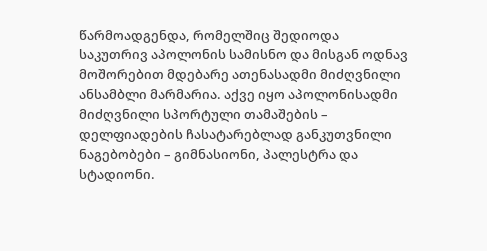წარმოადგენდა, რომელშიც შედიოდა საკუთრივ აპოლონის სამისნო და მისგან ოდნავ მოშორებით მდებარე ათენასადმი მიძღვნილი ანსამბლი მარმარია. აქვე იყო აპოლონისადმი მიძღვნილი სპორტული თამაშების – დელფიადების ჩასატარებლად განკუთვნილი ნაგებობები – გიმნასიონი, პალესტრა და სტადიონი.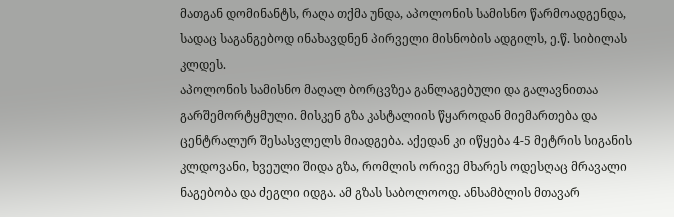მათგან დომინანტს, რაღა თქმა უნდა, აპოლონის სამისნო წარმოადგენდა, სადაც საგანგებოდ ინახავდნენ პირველი მისნობის ადგილს, ე.წ. სიბილას კლდეს.
აპოლონის სამისნო მაღალ ბორცვზეა განლაგებული და გალავნითაა გარშემორტყმული. მისკენ გზა კასტალიის წყაროდან მიემართება და ცენტრალურ შესასვლელს მიადგება. აქედან კი იწყება 4-5 მეტრის სიგანის კლდოვანი, ხვეული შიდა გზა, რომლის ორივე მხარეს ოდესღაც მრავალი ნაგებობა და ძეგლი იდგა. ამ გზას საბოლოოდ. ანსამბლის მთავარ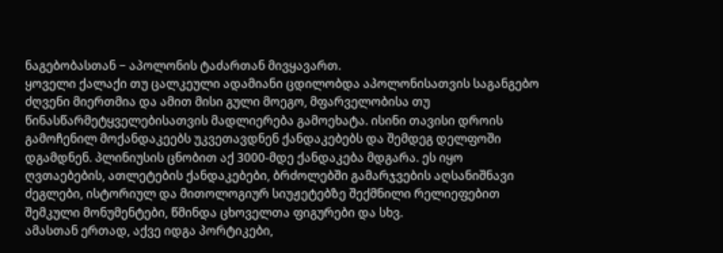ნაგებობასთან − აპოლონის ტაძართან მივყავართ.
ყოველი ქალაქი თუ ცალკეული ადამიანი ცდილობდა აპოლონისათვის საგანგებო ძღვენი მიერთმია და ამით მისი გული მოეგო, მფარველობისა თუ წინასწარმეტყველებისათვის მადლიერება გამოეხატა. ისინი თავისი დროის გამოჩენილ მოქანდაკეებს უკვეთავდნენ ქანდაკებებს და შემდეგ დელფოში დგამდნენ. პლინიუსის ცნობით აქ 3000-მდე ქანდაკება მდგარა. ეს იყო ღვთაებების, ათლეტების ქანდაკებები, ბრძოლებში გამარჯვების აღსანიშნავი ძეგლები, ისტორიულ და მითოლოგიურ სიუჟეტებზე შექმნილი რელიეფებით შემკული მონუმენტები, წმინდა ცხოველთა ფიგურები და სხვ.
ამასთან ერთად, აქვე იდგა პორტიკები,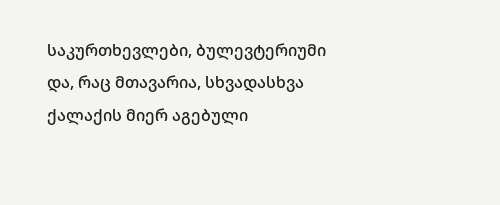საკურთხევლები, ბულევტერიუმი და, რაც მთავარია, სხვადასხვა ქალაქის მიერ აგებული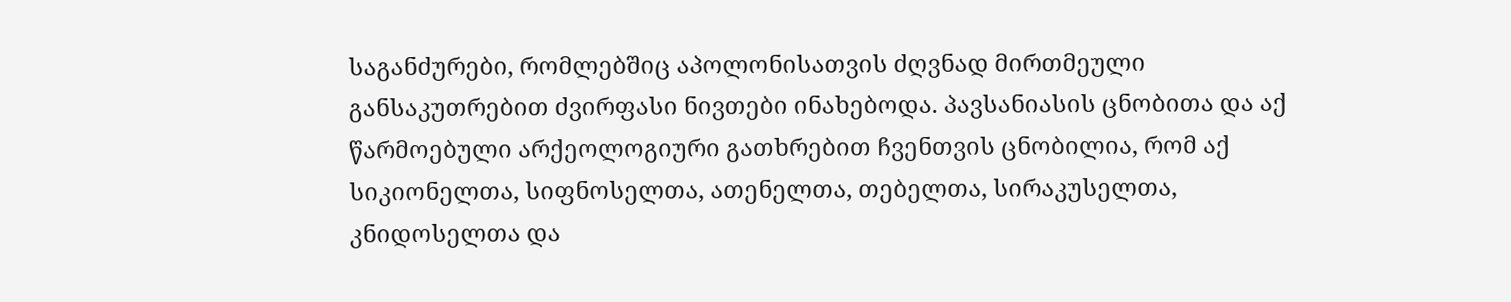საგანძურები, რომლებშიც აპოლონისათვის ძღვნად მირთმეული განსაკუთრებით ძვირფასი ნივთები ინახებოდა. პავსანიასის ცნობითა და აქ წარმოებული არქეოლოგიური გათხრებით ჩვენთვის ცნობილია, რომ აქ სიკიონელთა, სიფნოსელთა, ათენელთა, თებელთა, სირაკუსელთა, კნიდოსელთა და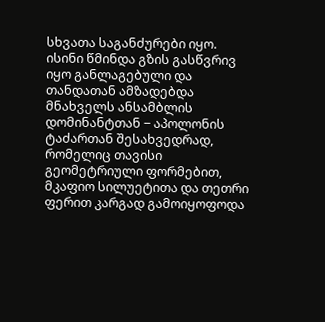სხვათა საგანძურები იყო. ისინი წმინდა გზის გასწვრივ იყო განლაგებული და თანდათან ამზადებდა მნახველს ანსამბლის დომინანტთან − აპოლონის ტაძართან შესახვედრად, რომელიც თავისი გეომეტრიული ფორმებით, მკაფიო სილუეტითა და თეთრი ფერით კარგად გამოიყოფოდა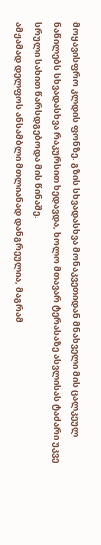მოყავისფრო კლდის ფონზე. გზის სხვადასხვა მონაკვეთიდან მნახველი მის ცალკეულ ნაწილებს სხვადასხვა რაკურსით ხედავდა, ხოლო მთავარ ტერასაზე ასვლისას ტაძარი უკვე სრული სახით წარსდგებოდა მის წინაშე.
ამჟამად დელფოს ანსამბლი მთლიანად დანგრეულია, მაგრამ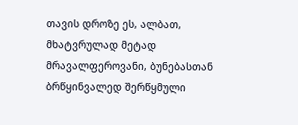თავის დროზე ეს, ალბათ, მხატვრულად მეტად მრავალფეროვანი, ბუნებასთან ბრწყინვალედ შერწყმული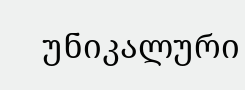უნიკალური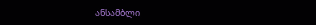ანსამბლი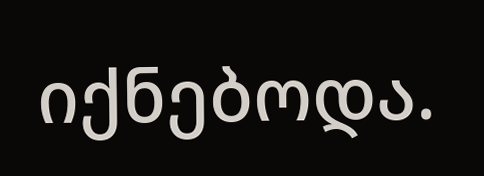იქნებოდა.